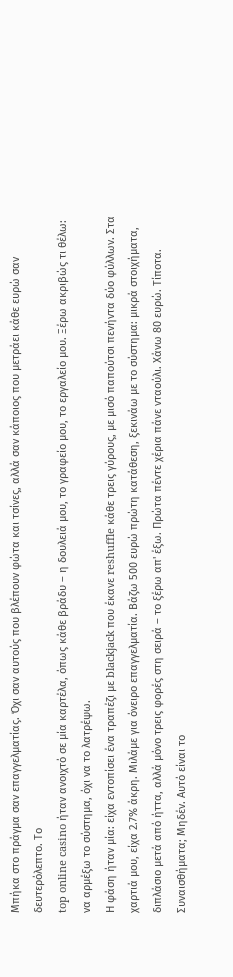Μπήκα στο πράγμα σαν επαγγελματίας. Όχι σαν αυτούς που βλέπουν φώτα και τσίνες, αλλά σαν κάποιος που μετράει κάθε ευρώ σαν δευτερόλεπτο. Το
top online casino ήταν ανοιχτό σε μία καρτέλα, όπως κάθε βράδυ – η δουλειά μου, το γραφείο μου, το εργαλείο μου. Ξέρω ακριβώς τι θέλω: να αρμέξω το σύστημα, όχι να το λατρέψω.
Η φάση ήταν μία: είχα εντοπίσει ένα τραπέζι με blackjack που έκανε reshuffle κάθε τρεις γύρους, με μισό παπούτσι πενήντα δύο φύλλων. Στα χαρτιά μου, είχα 2.7% άκρη. Μιλάμε για όνειρο επαγγελματία. Βάζω 500 ευρώ πρώτη κατάθεση, ξεκινάω με το σύστημα: μικρά στοιχήματα, διπλάσιο μετά από ήττα, αλλά μόνο τρεις φορές στη σειρά – το ξέρω απ' έξω. Πρώτα πέντε χέρια πάνε νταούλι. Χάνω 80 ευρώ. Τίποτα. Συναισθήματα; Μηδέν. Αυτό είναι το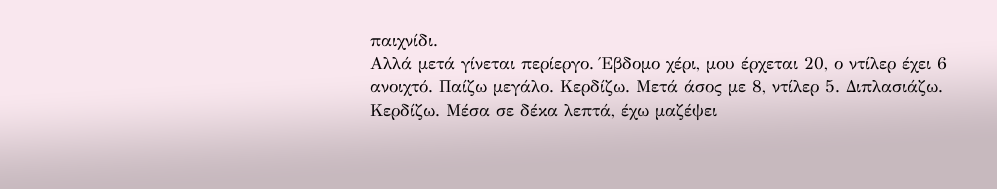παιχνίδι.
Αλλά μετά γίνεται περίεργο. Έβδομο χέρι, μου έρχεται 20, ο ντίλερ έχει 6 ανοιχτό. Παίζω μεγάλο. Κερδίζω. Μετά άσος με 8, ντίλερ 5. Διπλασιάζω. Κερδίζω. Μέσα σε δέκα λεπτά, έχω μαζέψει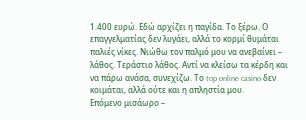1.400 ευρώ. Εδώ αρχίζει η παγίδα. Το ξέρω. Ο επαγγελματίας δεν λυγάει, αλλά το κορμί θυμάται παλιές νίκες. Νιώθω τον παλμό μου να ανεβαίνει – λάθος. Τεράστιο λάθος. Αντί να κλείσω τα κέρδη και να πάρω ανάσα, συνεχίζω. Το top online casino δεν κοιμάται, αλλά ούτε και η απληστία μου.
Επόμενο μισάωρο –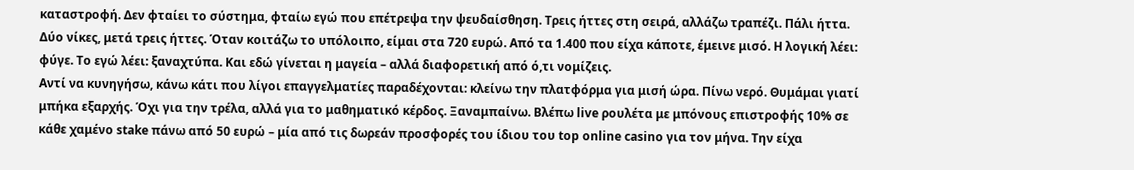καταστροφή. Δεν φταίει το σύστημα, φταίω εγώ που επέτρεψα την ψευδαίσθηση. Τρεις ήττες στη σειρά, αλλάζω τραπέζι. Πάλι ήττα. Δύο νίκες, μετά τρεις ήττες. Όταν κοιτάζω το υπόλοιπο, είμαι στα 720 ευρώ. Από τα 1.400 που είχα κάποτε, έμεινε μισό. Η λογική λέει: φύγε. Το εγώ λέει: ξαναχτύπα. Και εδώ γίνεται η μαγεία – αλλά διαφορετική από ό,τι νομίζεις.
Αντί να κυνηγήσω, κάνω κάτι που λίγοι επαγγελματίες παραδέχονται: κλείνω την πλατφόρμα για μισή ώρα. Πίνω νερό. Θυμάμαι γιατί μπήκα εξαρχής. Όχι για την τρέλα, αλλά για το μαθηματικό κέρδος. Ξαναμπαίνω. Βλέπω live ρουλέτα με μπόνους επιστροφής 10% σε κάθε χαμένο stake πάνω από 50 ευρώ – μία από τις δωρεάν προσφορές του ίδιου του top online casino για τον μήνα. Την είχα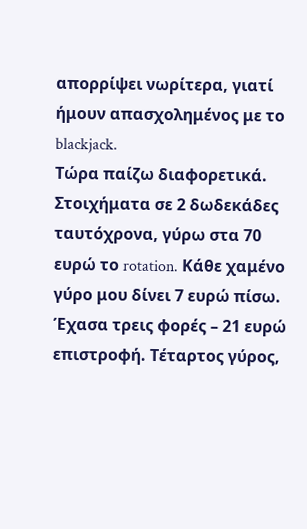απορρίψει νωρίτερα, γιατί ήμουν απασχολημένος με το blackjack.
Τώρα παίζω διαφορετικά. Στοιχήματα σε 2 δωδεκάδες ταυτόχρονα, γύρω στα 70 ευρώ το rotation. Κάθε χαμένο γύρο μου δίνει 7 ευρώ πίσω. Έχασα τρεις φορές – 21 ευρώ επιστροφή. Τέταρτος γύρος,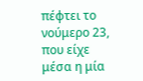πέφτει το νούμερο 23, που είχε μέσα η μία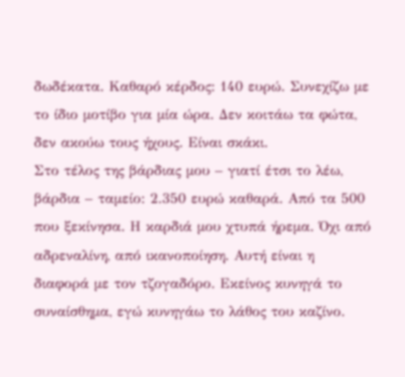δωδέκατα. Καθαρό κέρδος: 140 ευρώ. Συνεχίζω με το ίδιο μοτίβο για μία ώρα. Δεν κοιτάω τα φώτα, δεν ακούω τους ήχους. Είναι σκάκι.
Στο τέλος της βάρδιας μου – γιατί έτσι το λέω, βάρδια – ταμείο: 2.350 ευρώ καθαρά. Από τα 500 που ξεκίνησα. Η καρδιά μου χτυπά ήρεμα. Όχι από αδρεναλίνη, από ικανοποίηση. Αυτή είναι η διαφορά με τον τζογαδόρο. Εκείνος κυνηγά το συναίσθημα, εγώ κυνηγάω το λάθος του καζίνο.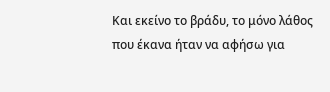Και εκείνο το βράδυ, το μόνο λάθος που έκανα ήταν να αφήσω για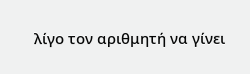λίγο τον αριθμητή να γίνει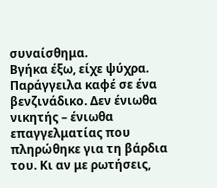συναίσθημα.
Βγήκα έξω, είχε ψύχρα. Παράγγειλα καφέ σε ένα βενζινάδικο. Δεν ένιωθα νικητής – ένιωθα επαγγελματίας που πληρώθηκε για τη βάρδια του. Κι αν με ρωτήσεις,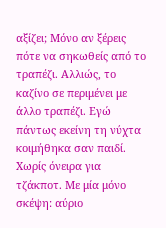αξίζει; Μόνο αν ξέρεις πότε να σηκωθείς από το τραπέζι. Αλλιώς, το καζίνο σε περιμένει με άλλο τραπέζι. Εγώ πάντως εκείνη τη νύχτα κοιμήθηκα σαν παιδί. Χωρίς όνειρα για τζάκποτ. Με μία μόνο σκέψη: αύριο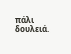πάλι δουλειά.